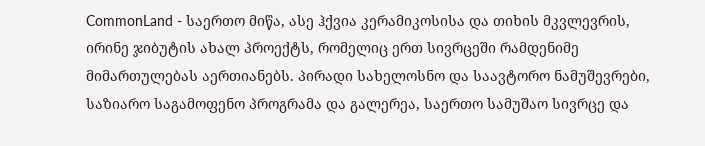CommonLand - საერთო მიწა, ასე ჰქვია კერამიკოსისა და თიხის მკვლევრის, ირინე ჯიბუტის ახალ პროექტს, რომელიც ერთ სივრცეში რამდენიმე მიმართულებას აერთიანებს. პირადი სახელოსნო და საავტორო ნამუშევრები, საზიარო საგამოფენო პროგრამა და გალერეა, საერთო სამუშაო სივრცე და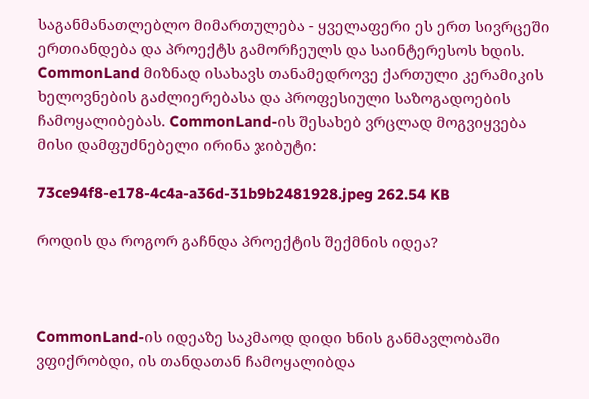საგანმანათლებლო მიმართულება - ყველაფერი ეს ერთ სივრცეში ერთიანდება და პროექტს გამორჩეულს და საინტერესოს ხდის. CommonLand მიზნად ისახავს თანამედროვე ქართული კერამიკის ხელოვნების გაძლიერებასა და პროფესიული საზოგადოების ჩამოყალიბებას. CommonLand-ის შესახებ ვრცლად მოგვიყვება მისი დამფუძნებელი ირინა ჯიბუტი:

73ce94f8-e178-4c4a-a36d-31b9b2481928.jpeg 262.54 KB

როდის და როგორ გაჩნდა პროექტის შექმნის იდეა?



CommonLand-ის იდეაზე საკმაოდ დიდი ხნის განმავლობაში ვფიქრობდი, ის თანდათან ჩამოყალიბდა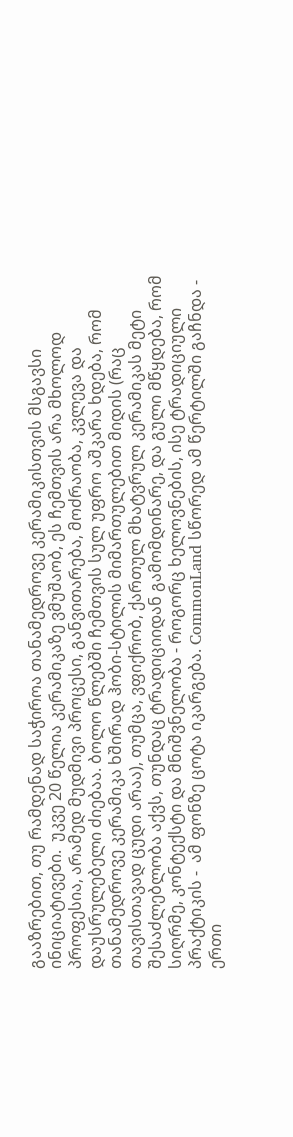გააზრებით, თუ რამდენად საჭიროა თანამედროვე კერამიკისთვის მსგავსი ინიციატივები.  უკვე 20 წელია კერამიკაზე ვმუშაობ, ეს ჩემთვის არა მხოლოდ პროფესია, არამედ მუდმივი პროცესი, განვითარება, მოძრაობა, კვლევა და დაუსრულებელი ძიებაა. ბოლო წლებში ჩემთვის სულ უფრო აშკარა ხდება, რომ თანამედროვე კერამიკა ხშირად ჰობი-სტილის მიმართულებით მიდის (რაც თავისთავად ცუდი არაა), თუმცა, ვფიქრობ, ქართულ მხატვრულ კერამიკას მეტი შესაძლებლობა აქვს, თუნდაც ტრადიციიდან გამომდინარე, და გული მწყდება, რომ სიღრმე, კონტექსტი და მნიშვნელობა - როგორც ხელოვნების, ისე ტრადიციული პრაქტიკის -  ამ ფონზე ცოტა იკარგება. CommonLand სწორედ ამ წერტილში გაჩნდა - ერთი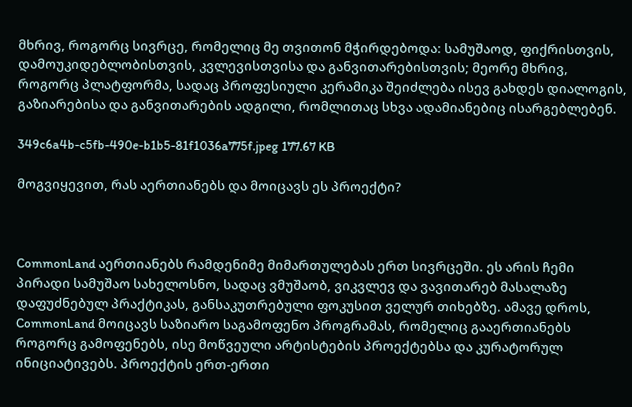მხრივ, როგორც სივრცე, რომელიც მე თვითონ მჭირდებოდა: სამუშაოდ, ფიქრისთვის, დამოუკიდებლობისთვის, კვლევისთვისა და განვითარებისთვის; მეორე მხრივ, როგორც პლატფორმა, სადაც პროფესიული კერამიკა შეიძლება ისევ გახდეს დიალოგის, გაზიარებისა და განვითარების ადგილი, რომლითაც სხვა ადამიანებიც ისარგებლებენ.

349c6a4b-c5fb-490e-b1b5-81f1036a775f.jpeg 177.67 KB

მოგვიყევით, რას აერთიანებს და მოიცავს ეს პროექტი?



CommonLand აერთიანებს რამდენიმე მიმართულებას ერთ სივრცეში. ეს არის ჩემი პირადი სამუშაო სახელოსნო, სადაც ვმუშაობ, ვიკვლევ და ვავითარებ მასალაზე დაფუძნებულ პრაქტიკას, განსაკუთრებული ფოკუსით ველურ თიხებზე. ამავე დროს, CommonLand მოიცავს საზიარო საგამოფენო პროგრამას, რომელიც გააერთიანებს როგორც გამოფენებს, ისე მოწვეული არტისტების პროექტებსა და კურატორულ ინიციატივებს. პროექტის ერთ-ერთი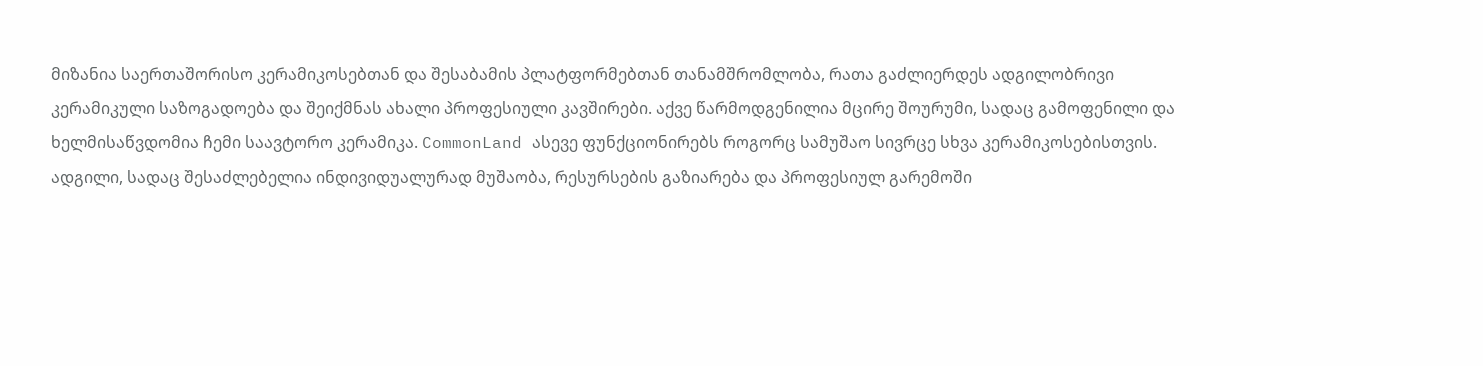მიზანია საერთაშორისო კერამიკოსებთან და შესაბამის პლატფორმებთან თანამშრომლობა, რათა გაძლიერდეს ადგილობრივი კერამიკული საზოგადოება და შეიქმნას ახალი პროფესიული კავშირები. აქვე წარმოდგენილია მცირე შოურუმი, სადაც გამოფენილი და ხელმისაწვდომია ჩემი საავტორო კერამიკა. CommonLand ასევე ფუნქციონირებს როგორც სამუშაო სივრცე სხვა კერამიკოსებისთვის. ადგილი, სადაც შესაძლებელია ინდივიდუალურად მუშაობა, რესურსების გაზიარება და პროფესიულ გარემოში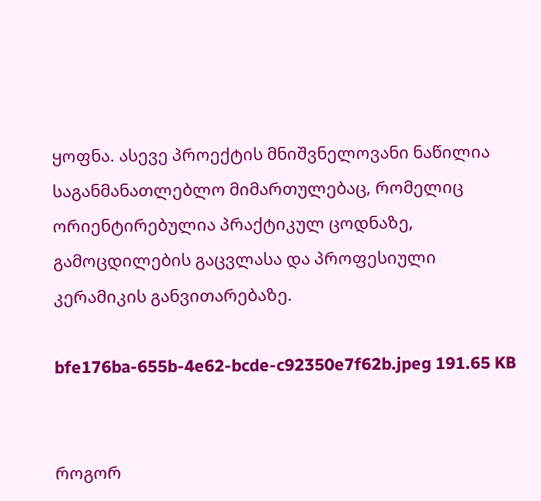ყოფნა. ასევე პროექტის მნიშვნელოვანი ნაწილია საგანმანათლებლო მიმართულებაც, რომელიც ორიენტირებულია პრაქტიკულ ცოდნაზე, გამოცდილების გაცვლასა და პროფესიული კერამიკის განვითარებაზე.

bfe176ba-655b-4e62-bcde-c92350e7f62b.jpeg 191.65 KB


როგორ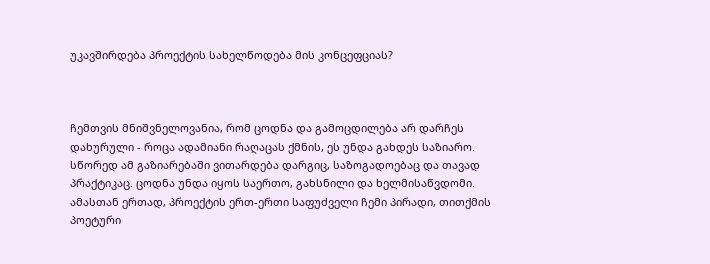უკავშირდება პროექტის სახელწოდება მის კონცეფციას?



ჩემთვის მნიშვნელოვანია, რომ ცოდნა და გამოცდილება არ დარჩეს დახურული - როცა ადამიანი რაღაცას ქმნის, ეს უნდა გახდეს საზიარო. სწორედ ამ გაზიარებაში ვითარდება დარგიც, საზოგადოებაც და თავად პრაქტიკაც. ცოდნა უნდა იყოს საერთო, გახსნილი და ხელმისაწვდომი. ამასთან ერთად, პროექტის ერთ-ერთი საფუძველი ჩემი პირადი, თითქმის პოეტური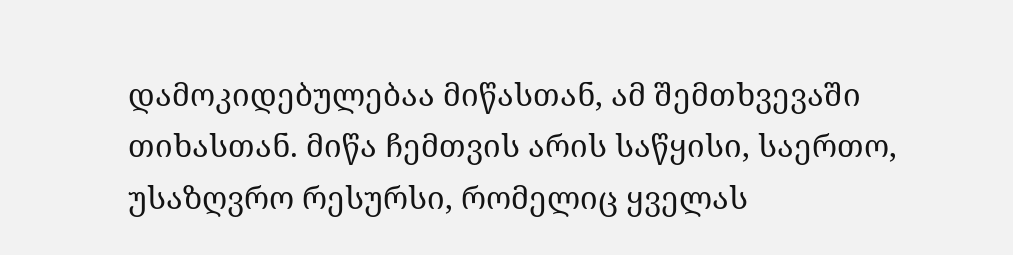დამოკიდებულებაა მიწასთან, ამ შემთხვევაში თიხასთან. მიწა ჩემთვის არის საწყისი, საერთო, უსაზღვრო რესურსი, რომელიც ყველას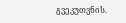გვეკუთვნის.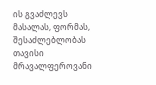ის გვაძლევს მასალას, ფორმას, შესაძლებლობას თავისი მრავალფეროვანი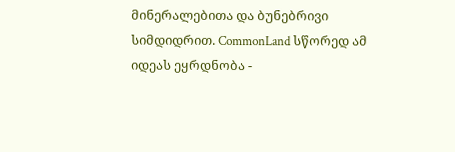მინერალებითა და ბუნებრივი სიმდიდრით. CommonLand სწორედ ამ იდეას ეყრდნობა -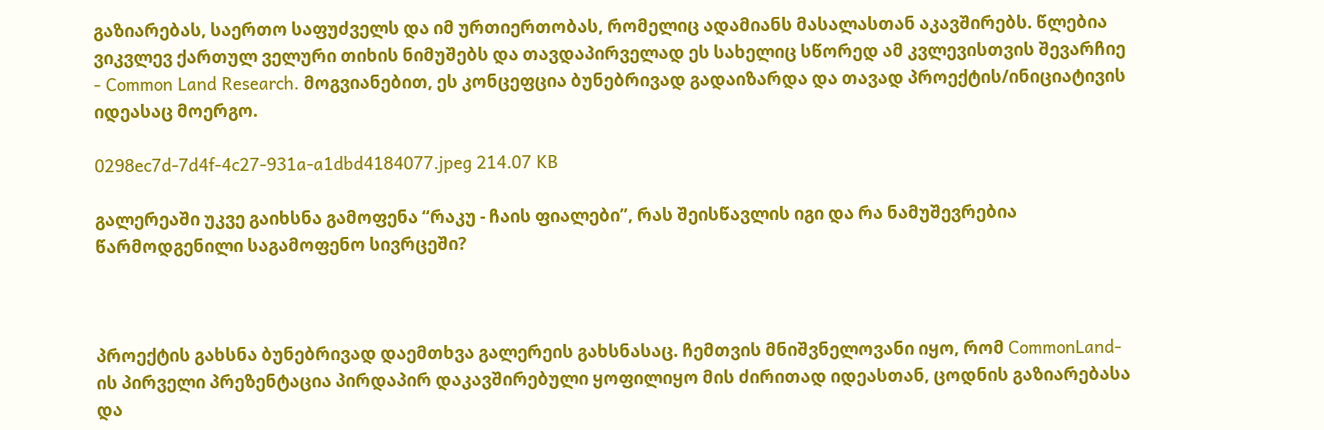გაზიარებას, საერთო საფუძველს და იმ ურთიერთობას, რომელიც ადამიანს მასალასთან აკავშირებს. წლებია ვიკვლევ ქართულ ველური თიხის ნიმუშებს და თავდაპირველად ეს სახელიც სწორედ ამ კვლევისთვის შევარჩიე - Common Land Research. მოგვიანებით, ეს კონცეფცია ბუნებრივად გადაიზარდა და თავად პროექტის/ინიციატივის იდეასაც მოერგო.

0298ec7d-7d4f-4c27-931a-a1dbd4184077.jpeg 214.07 KB

გალერეაში უკვე გაიხსნა გამოფენა “რაკუ - ჩაის ფიალები”, რას შეისწავლის იგი და რა ნამუშევრებია წარმოდგენილი საგამოფენო სივრცეში?



პროექტის გახსნა ბუნებრივად დაემთხვა გალერეის გახსნასაც. ჩემთვის მნიშვნელოვანი იყო, რომ CommonLand-ის პირველი პრეზენტაცია პირდაპირ დაკავშირებული ყოფილიყო მის ძირითად იდეასთან, ცოდნის გაზიარებასა და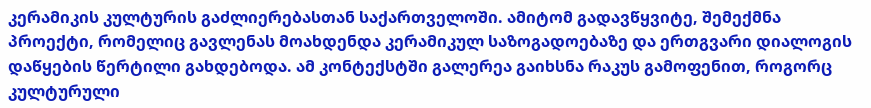კერამიკის კულტურის გაძლიერებასთან საქართველოში. ამიტომ გადავწყვიტე, შემექმნა პროექტი, რომელიც გავლენას მოახდენდა კერამიკულ საზოგადოებაზე და ერთგვარი დიალოგის დაწყების წერტილი გახდებოდა. ამ კონტექსტში გალერეა გაიხსნა რაკუს გამოფენით, როგორც კულტურული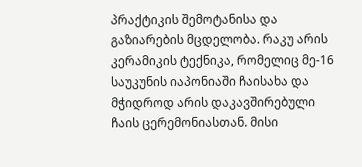პრაქტიკის შემოტანისა და გაზიარების მცდელობა. რაკუ არის კერამიკის ტექნიკა, რომელიც მე-16 საუკუნის იაპონიაში ჩაისახა და მჭიდროდ არის დაკავშირებული ჩაის ცერემონიასთან. მისი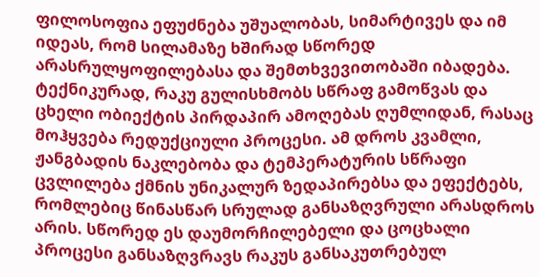ფილოსოფია ეფუძნება უშუალობას, სიმარტივეს და იმ იდეას, რომ სილამაზე ხშირად სწორედ არასრულყოფილებასა და შემთხვევითობაში იბადება. ტექნიკურად, რაკუ გულისხმობს სწრაფ გამოწვას და ცხელი ობიექტის პირდაპირ ამოღებას ღუმლიდან, რასაც მოჰყვება რედუქციული პროცესი. ამ დროს კვამლი, ჟანგბადის ნაკლებობა და ტემპერატურის სწრაფი ცვლილება ქმნის უნიკალურ ზედაპირებსა და ეფექტებს, რომლებიც წინასწარ სრულად განსაზღვრული არასდროს არის. სწორედ ეს დაუმორჩილებელი და ცოცხალი პროცესი განსაზღვრავს რაკუს განსაკუთრებულ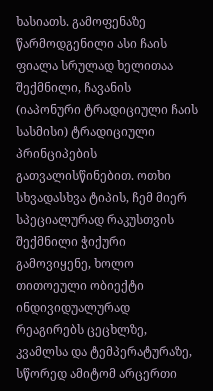ხასიათს. გამოფენაზე წარმოდგენილი ასი ჩაის ფიალა სრულად ხელითაა შექმნილი, ჩავანის (იაპონური ტრადიციული ჩაის სასმისი) ტრადიციული პრინციპების გათვალისწინებით. ოთხი სხვადასხვა ტიპის, ჩემ მიერ სპეციალურად რაკუსთვის შექმნილი ჭიქური გამოვიყენე, ხოლო თითოეული ობიექტი ინდივიდუალურად რეაგირებს ცეცხლზე, კვამლსა და ტემპერატურაზე, სწორედ ამიტომ არცერთი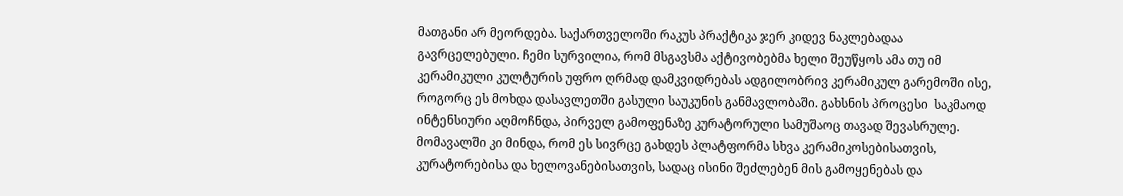მათგანი არ მეორდება. საქართველოში რაკუს პრაქტიკა ჯერ კიდევ ნაკლებადაა გავრცელებული. ჩემი სურვილია, რომ მსგავსმა აქტივობებმა ხელი შეუწყოს ამა თუ იმ კერამიკული კულტურის უფრო ღრმად დამკვიდრებას ადგილობრივ კერამიკულ გარემოში ისე, როგორც ეს მოხდა დასავლეთში გასული საუკუნის განმავლობაში. გახსნის პროცესი  საკმაოდ ინტენსიური აღმოჩნდა, პირველ გამოფენაზე კურატორული სამუშაოც თავად შევასრულე. მომავალში კი მინდა, რომ ეს სივრცე გახდეს პლატფორმა სხვა კერამიკოსებისათვის, კურატორებისა და ხელოვანებისათვის, სადაც ისინი შეძლებენ მის გამოყენებას და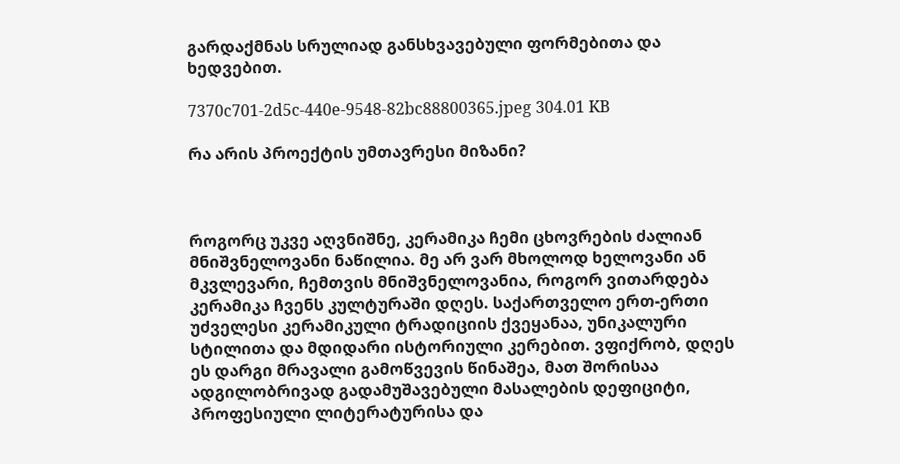გარდაქმნას სრულიად განსხვავებული ფორმებითა და ხედვებით.

7370c701-2d5c-440e-9548-82bc88800365.jpeg 304.01 KB

რა არის პროექტის უმთავრესი მიზანი?



როგორც უკვე აღვნიშნე, კერამიკა ჩემი ცხოვრების ძალიან მნიშვნელოვანი ნაწილია. მე არ ვარ მხოლოდ ხელოვანი ან მკვლევარი, ჩემთვის მნიშვნელოვანია, როგორ ვითარდება კერამიკა ჩვენს კულტურაში დღეს. საქართველო ერთ-ერთი უძველესი კერამიკული ტრადიციის ქვეყანაა, უნიკალური სტილითა და მდიდარი ისტორიული კერებით. ვფიქრობ, დღეს ეს დარგი მრავალი გამოწვევის წინაშეა, მათ შორისაა ადგილობრივად გადამუშავებული მასალების დეფიციტი, პროფესიული ლიტერატურისა და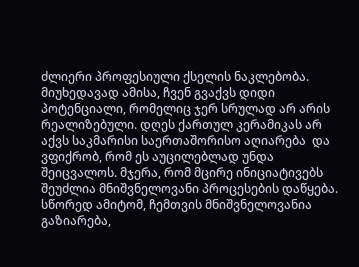ძლიერი პროფესიული ქსელის ნაკლებობა. მიუხედავად ამისა, ჩვენ გვაქვს დიდი პოტენციალი, რომელიც ჯერ სრულად არ არის რეალიზებული. დღეს ქართულ კერამიკას არ აქვს საკმარისი საერთაშორისო აღიარება  და ვფიქრობ, რომ ეს აუცილებლად უნდა შეიცვალოს. მჯერა, რომ მცირე ინიციატივებს შეუძლია მნიშვნელოვანი პროცესების დაწყება. სწორედ ამიტომ, ჩემთვის მნიშვნელოვანია გაზიარება,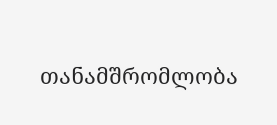თანამშრომლობა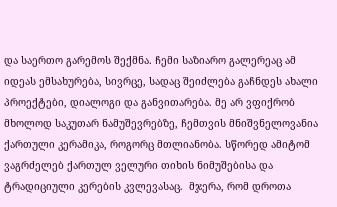და საერთო გარემოს შექმნა. ჩემი საზიარო გალერეაც ამ იდეას ემსახურება, სივრცე, სადაც შეიძლება გაჩნდეს ახალი პროექტები, დიალოგი და განვითარება. მე არ ვფიქრობ მხოლოდ საკუთარ ნამუშევრებზე, ჩემთვის მნიშვნელოვანია ქართული კერამიკა, როგორც მთლიანობა. სწორედ ამიტომ ვაგრძელებ ქართულ ველური თიხის ნიმუშებისა და ტრადიციული კერების კვლევასაც.  მჯერა, რომ დროთა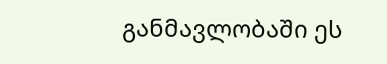განმავლობაში ეს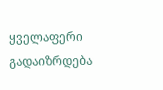ყველაფერი გადაიზრდება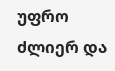უფრო ძლიერ და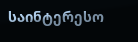საინტერესო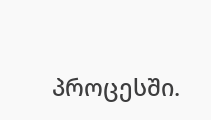პროცესში.